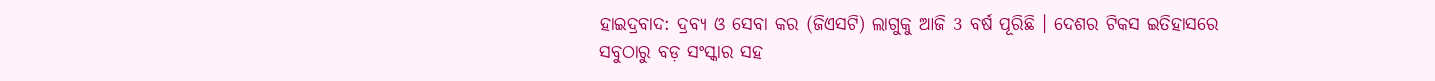ହାଇଦ୍ରବାଦ: ଦ୍ରବ୍ୟ ଓ ସେବା କର (ଜିଏସଟି) ଲାଗୁକୁ ଆଜି 3 ବର୍ଷ ପୂରିଛି । ଦେଶର ଟିକସ ଇତିହାସରେ ସବୁଠାରୁ ବଡ଼ ସଂସ୍କାର ସହ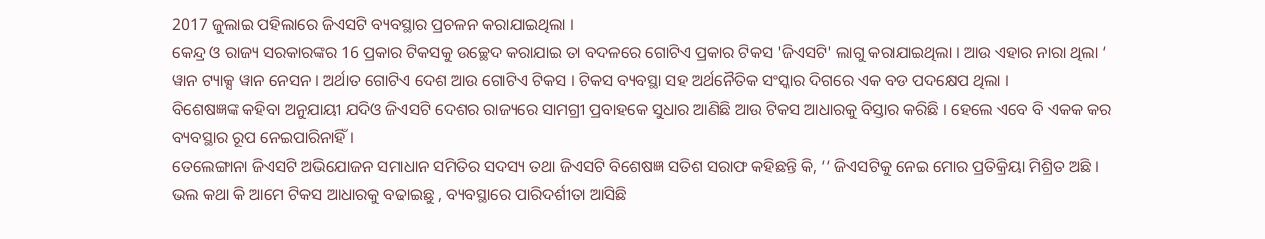2017 ଜୁଲାଇ ପହିଲାରେ ଜିଏସଟି ବ୍ୟବସ୍ଥାର ପ୍ରଚଳନ କରାଯାଇଥିଲା ।
କେନ୍ଦ୍ର ଓ ରାଜ୍ୟ ସରକାରଙ୍କର 16 ପ୍ରକାର ଟିକସକୁ ଉଚ୍ଛେଦ କରାଯାଇ ତା ବଦଳରେ ଗୋଟିଏ ପ୍ରକାର ଟିକସ 'ଜିଏସଟି' ଲାଗୁ କରାଯାଇଥିଲା । ଆଉ ଏହାର ନାରା ଥିଲା ‘ ୱାନ ଟ୍ୟାକ୍ସ ୱାନ ନେସନ । ଅର୍ଥାତ ଗୋଟିଏ ଦେଶ ଆଉ ଗୋଟିଏ ଟିକସ । ଟିକସ ବ୍ୟବସ୍ଥା ସହ ଅର୍ଥନୈତିକ ସଂସ୍କାର ଦିଗରେ ଏକ ବଡ ପଦକ୍ଷେପ ଥିଲା ।
ବିଶେଷଜ୍ଞଙ୍କ କହିବା ଅନୁଯାୟୀ ଯଦିଓ ଜିଏସଟି ଦେଶର ରାଜ୍ୟରେ ସାମଗ୍ରୀ ପ୍ରବାହକେ ସୁଧାର ଆଣିଛି ଆଉ ଟିକସ ଆଧାରକୁ ବିସ୍ତାର କରିଛି । ହେଲେ ଏବେ ବି ଏକକ କର ବ୍ୟବସ୍ଥାର ରୂପ ନେଇପାରିନାହିଁ ।
ତେଲେଙ୍ଗାନା ଜିଏସଟି ଅଭିଯୋଜନ ସମାଧାନ ସମିତିର ସଦସ୍ୟ ତଥା ଜିଏସଟି ବିଶେଷଜ୍ଞ ସତିଶ ସରାଫ କହିଛନ୍ତି କି, ‘‘ ଜିଏସଟିକୁ ନେଇ ମୋର ପ୍ରତିକ୍ରିୟା ମିଶ୍ରିତ ଅଛି । ଭଲ କଥା କି ଆମେ ଟିକସ ଆଧାରକୁ ବଢାଇଛୁ , ବ୍ୟବସ୍ଥାରେ ପାରିଦର୍ଶୀତା ଆସିଛି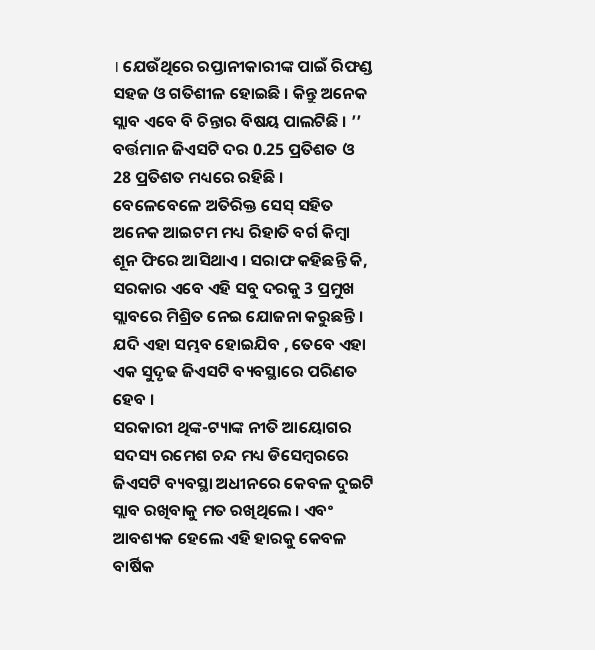। ଯେଉଁଥିରେ ରପ୍ତାନୀକାରୀଙ୍କ ପାଇଁ ରିଫଣ୍ଡ ସହଜ ଓ ଗତିଶୀଳ ହୋଇଛି । କିନ୍ତୁ ଅନେକ ସ୍ଲାବ ଏବେ ବି ଚିନ୍ତାର ବିଷୟ ପାଲଟିଛି । ’’
ବର୍ତ୍ତମାନ ଜିଏସଟି ଦର 0.25 ପ୍ରତିଶତ ଓ 28 ପ୍ରତିଶତ ମଧ୍ୟରେ ରହିଛି । ବେଳେବେଳେ ଅତିରିକ୍ତ ସେସ୍ ସହିତ ଅନେକ ଆଇଟମ ମଧ୍ୟ ରିହାତି ବର୍ଗ କିମ୍ବା ଶୂନ ଫିରେ ଆସିଥାଏ । ସରାଫ କହିଛନ୍ତି କି, ସରକାର ଏବେ ଏହି ସବୁ ଦରକୁ 3 ପ୍ରମୁଖ ସ୍ଲାବରେ ମିଶ୍ରିତ ନେଇ ଯୋଜନା କରୁଛନ୍ତି । ଯଦି ଏହା ସମ୍ଭବ ହୋଇଯିବ , ତେବେ ଏହା ଏକ ସୁଦୃଢ ଜିଏସଟି ବ୍ୟବସ୍ଥାରେ ପରିଣତ ହେବ ।
ସରକାରୀ ଥିଙ୍କ-ଟ୍ୟାଙ୍କ ନୀତି ଆୟୋଗର ସଦସ୍ୟ ରମେଶ ଚନ୍ଦ ମଧ୍ୟ ଡିସେମ୍ବରରେ ଜିଏସଟି ବ୍ୟବସ୍ଥା ଅଧୀନରେ କେବଳ ଦୁଇଟି ସ୍ଲାବ ରଖିବାକୁ ମତ ରଖିଥିଲେ । ଏବଂ ଆବଶ୍ୟକ ହେଲେ ଏହି ହାରକୁ କେବଳ ବାର୍ଷିକ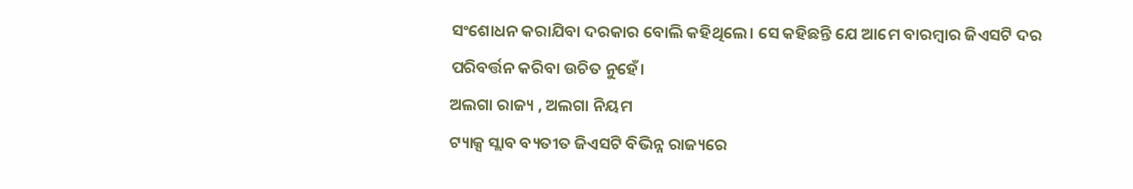ସଂଶୋଧନ କରାଯିବା ଦରକାର ବୋଲି କହିଥିଲେ। ସେ କହିଛନ୍ତି ଯେ ଆମେ ବାରମ୍ବାର ଜିଏସଟି ଦର ପରିବର୍ତ୍ତନ କରିବା ଉଚିତ ନୁହେଁ।
ଅଲଗା ରାଜ୍ୟ , ଅଲଗା ନିୟମ
ଟ୍ୟାକ୍ସ ସ୍ଲାବ ବ୍ୟତୀତ ଜିଏସଟି ବିଭିନ୍ନ ରାଜ୍ୟରେ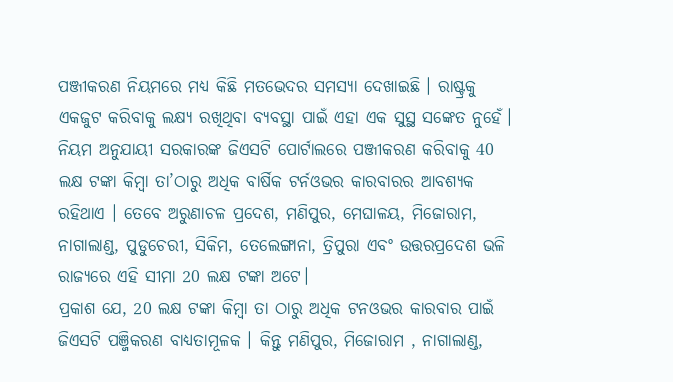ପଞ୍ଜୀକରଣ ନିୟମରେ ମଧ୍ୟ କିଛି ମତଭେଦର ସମସ୍ୟା ଦେଖାଇଛି । ରାଷ୍ଟ୍ରକୁ ଏକଜୁଟ କରିବାକୁ ଲକ୍ଷ୍ୟ ରଖିଥିବା ବ୍ୟବସ୍ଥା ପାଇଁ ଏହା ଏକ ସୁସ୍ଥ ସଙ୍କେତ ନୁହେଁ। ନିୟମ ଅନୁଯାୟୀ ସରକାରଙ୍କ ଜିଏସଟି ପୋର୍ଟାଲରେ ପଞ୍ଜୀକରଣ କରିବାକୁ 40 ଲକ୍ଷ ଟଙ୍କା କିମ୍ବା ତା’ଠାରୁ ଅଧିକ ବାର୍ଷିକ ଟର୍ନଓଭର କାରବାରର ଆବଶ୍ୟକ ରହିଥାଏ । ତେବେ ଅରୁଣାଚଳ ପ୍ରଦେଶ, ମଣିପୁର, ମେଘାଳୟ, ମିଜୋରାମ, ନାଗାଲାଣ୍ଡ, ପୁଡୁଚେରୀ, ସିକିମ, ତେଲେଙ୍ଗାନା, ତ୍ରିପୁରା ଏବଂ ଉତ୍ତରପ୍ରଦେଶ ଭଳି ରାଜ୍ୟରେ ଏହି ସୀମା 20 ଲକ୍ଷ ଟଙ୍କା ଅଟେ।
ପ୍ରକାଶ ଯେ, 20 ଲକ୍ଷ ଟଙ୍କା କିମ୍ବା ତା ଠାରୁ ଅଧିକ ଟନଓଭର କାରବାର ପାଇଁ ଜିଏସଟି ପଞ୍ଜିକରଣ ବାଧ୍ୟତାମୂଳକ । କିନ୍ତୁ ମଣିପୁର, ମିଜୋରାମ , ନାଗାଲାଣ୍ଡ,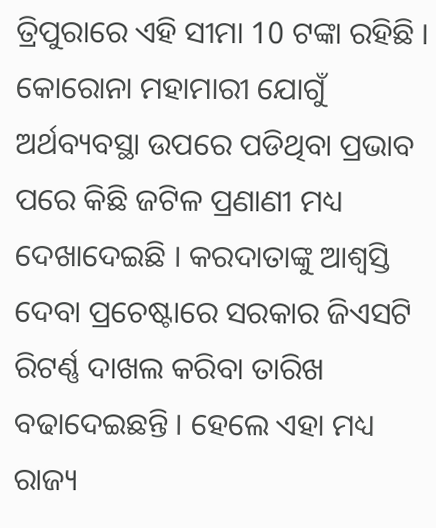ତ୍ରିପୁରାରେ ଏହି ସୀମା 10 ଟଙ୍କା ରହିଛି ।
କୋରୋନା ମହାମାରୀ ଯୋଗୁଁ ଅର୍ଥବ୍ୟବସ୍ଥା ଉପରେ ପଡିଥିବା ପ୍ରଭାବ ପରେ କିଛି ଜଟିଳ ପ୍ରଣାଣୀ ମଧ୍ୟ ଦେଖାଦେଇଛି । କରଦାତାଙ୍କୁ ଆଶ୍ବସ୍ତି ଦେବା ପ୍ରଚେଷ୍ଟାରେ ସରକାର ଜିଏସଟି ରିଟର୍ଣ୍ଣ ଦାଖଲ କରିବା ତାରିଖ ବଢାଦେଇଛନ୍ତି । ହେଲେ ଏହା ମଧ୍ୟ ରାଜ୍ୟ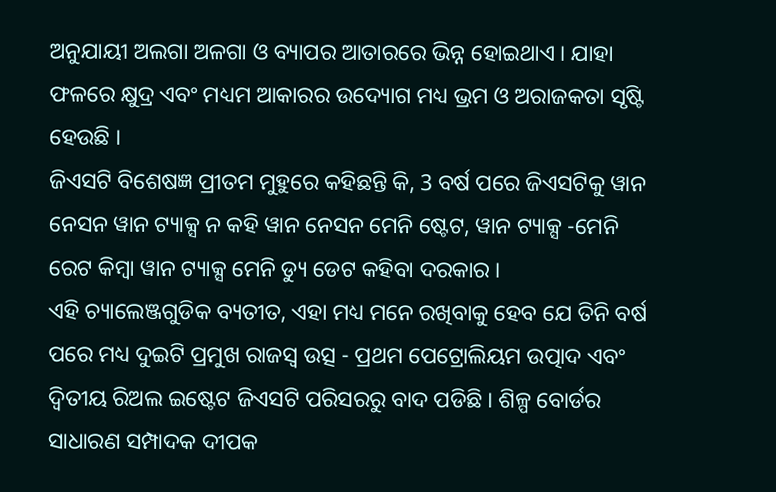ଅନୁଯାୟୀ ଅଲଗା ଅଳଗା ଓ ବ୍ୟାପର ଆତାରରେ ଭିନ୍ନ ହୋଇଥାଏ । ଯାହା ଫଳରେ କ୍ଷୁଦ୍ର ଏବଂ ମଧ୍ୟମ ଆକାରର ଉଦ୍ୟୋଗ ମଧ୍ୟ ଭ୍ରମ ଓ ଅରାଜକତା ସୃଷ୍ଟି ହେଉଛି ।
ଜିଏସଟି ବିଶେଷଜ୍ଞ ପ୍ରୀତମ ମୁହୁରେ କହିଛନ୍ତି କି, 3 ବର୍ଷ ପରେ ଜିଏସଟିକୁ ୱାନ ନେସନ ୱାନ ଟ୍ୟାକ୍ସ ନ କହି ୱାନ ନେସନ ମେନି ଷ୍ଟେଟ, ୱାନ ଟ୍ୟାକ୍ସ -ମେନି ରେଟ କିମ୍ବା ୱାନ ଟ୍ୟାକ୍ସ ମେନି ଡ୍ୟୁ ଡେଟ କହିବା ଦରକାର ।
ଏହି ଚ୍ୟାଲେଞ୍ଜଗୁଡିକ ବ୍ୟତୀତ, ଏହା ମଧ୍ୟ ମନେ ରଖିବାକୁ ହେବ ଯେ ତିନି ବର୍ଷ ପରେ ମଧ୍ୟ ଦୁଇଟି ପ୍ରମୁଖ ରାଜସ୍ୱ ଉତ୍ସ - ପ୍ରଥମ ପେଟ୍ରୋଲିୟମ ଉତ୍ପାଦ ଏବଂ ଦ୍ୱିତୀୟ ରିଅଲ ଇଷ୍ଟେଟ ଜିଏସଟି ପରିସରରୁ ବାଦ ପଡିଛି । ଶିଳ୍ପ ବୋର୍ଡର ସାଧାରଣ ସମ୍ପାଦକ ଦୀପକ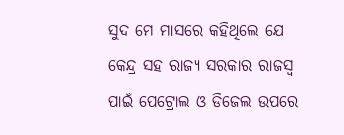ସୁଦ ମେ ମାସରେ କହିଥିଲେ ଯେ କେନ୍ଦ୍ର ସହ ରାଜ୍ୟ ସରକାର ରାଜସ୍ବ ପାଇଁ ପେଟ୍ରୋଲ ଓ ଡିଜେଲ ଉପରେ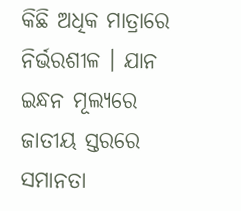କିଛି ଅଧିକ ମାତ୍ରାରେ ନିର୍ଭରଶୀଳ । ଯାନ ଇନ୍ଧନ ମୂଲ୍ୟରେ ଜାତୀୟ ସ୍ତରରେ ସମାନତା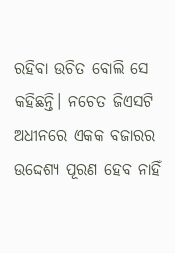ରହିବା ଉଚିତ ବୋଲି ସେ କହିଛନ୍ତି। ନଚେତ ଜିଏସଟି ଅଧୀନରେ ଏକକ ବଜାରର ଉଦ୍ଦେଶ୍ୟ ପୂରଣ ହେବ ନାହିଁ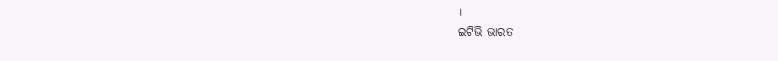।
ଇଟିଭି ଭାରତ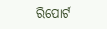ରିପୋର୍ଟ